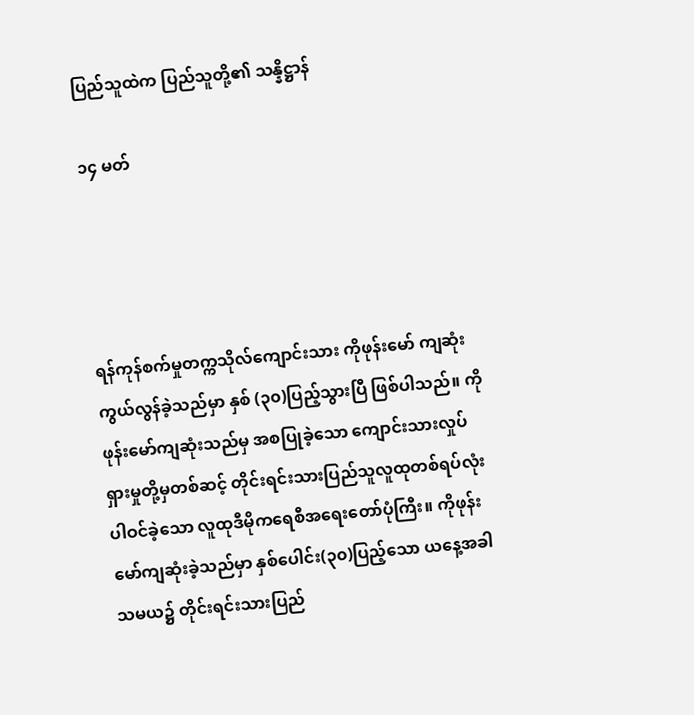ပြည်သူထဲက ပြည်သူတို့၏ သန္နိဋ္ဌာန်

၁၄ မတ်




ရန်ကုန်စက်မှုတက္ကသိုလ်ကျောင်းသား ကိုဖုန်းမော် ကျဆုံးကွယ်လွန်ခဲ့သည်မှာ နှစ် (၃၀)ပြည့်သွားပြီ ဖြစ်ပါသည်။ ကိုဖုန်းမော်ကျဆုံးသည်မှ အစပြုခဲ့သော ကျောင်းသားလှုပ်ရှားမှုတို့မှတစ်ဆင့် တိုင်းရင်းသားပြည်သူလူထုတစ်ရပ်လုံး ပါဝင်ခဲ့သော လူထုဒီမိုကရေစီအရေးတော်ပုံကြီး။ ကိုဖုန်းမော်ကျဆုံးခဲ့သည်မှာ နှစ်ပေါင်း(၃၀)ပြည့်သော ယနေ့အခါသမယ၌ တိုင်းရင်းသားပြည်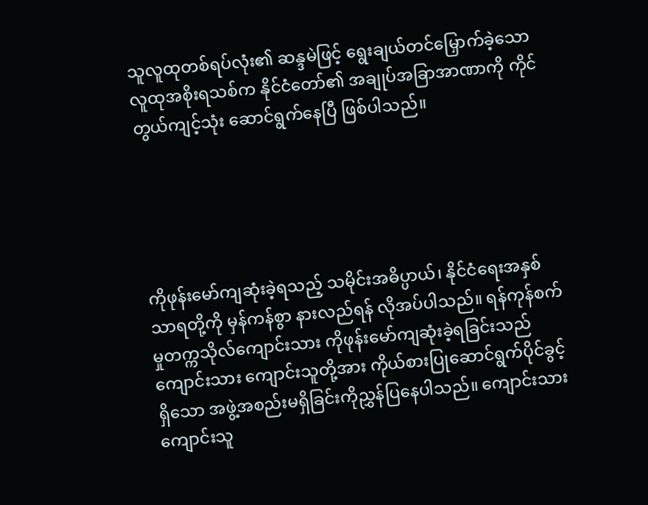သူလူထုတစ်ရပ်လုံး၏ ဆန္ဒမဲဖြင့် ရွေးချယ်တင်မြှောက်ခဲ့သော လူထုအစိုးရသစ်က နိုင်ငံတော်၏ အချုပ်အခြာအာဏာကို ကိုင်တွယ်ကျင့်သုံး ဆောင်ရွက်နေပြီ ဖြစ်ပါသည်။





ကိုဖုန်းမော်ကျဆုံးခဲ့ရသည့် သမိုင်းအဓိပ္ပာယ်၊ နိုင်ငံရေးအနှစ်သာရတို့ကို မှန်ကန်စွာ နားလည်ရန် လိုအပ်ပါသည်။ ရန်ကုန်စက်မှုတက္ကသိုလ်ကျောင်းသား ကိုဖုန်းမော်ကျဆုံးခဲ့ရခြင်းသည် ကျောင်းသား ကျောင်းသူတို့အား ကိုယ်စားပြုဆောင်ရွက်ပိုင်ခွင့်ရှိသော အဖွဲ့အစည်းမရှိခြင်းကိုညွှန်ပြနေပါသည်။ ကျောင်းသား ကျောင်းသူ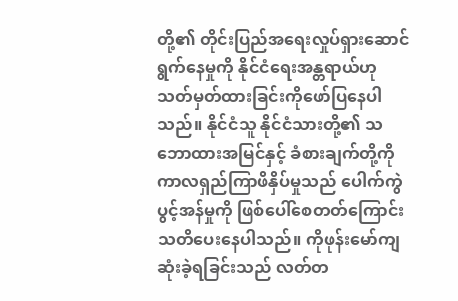တို့၏ တိုင်းပြည်အရေးလှုပ်ရှားဆောင်ရွက်နေမှုကို နိုင်ငံရေးအန္တရာယ်ဟု သတ်မှတ်ထားခြင်းကိုဖော်ပြနေပါသည်။ နိုင်ငံသူ နိုင်ငံသားတို့၏ သဘောထားအမြင်နှင့် ခံစားချက်တို့ကို ကာလရှည်ကြာဖိနှိပ်မှုသည် ပေါက်ကွဲပွင့်အန်မှုကို ဖြစ်ပေါ်စေတတ်ကြောင်း သတိပေးနေပါသည်။ ကိုဖုန်းမော်ကျဆုံးခဲ့ရခြင်းသည် လတ်တ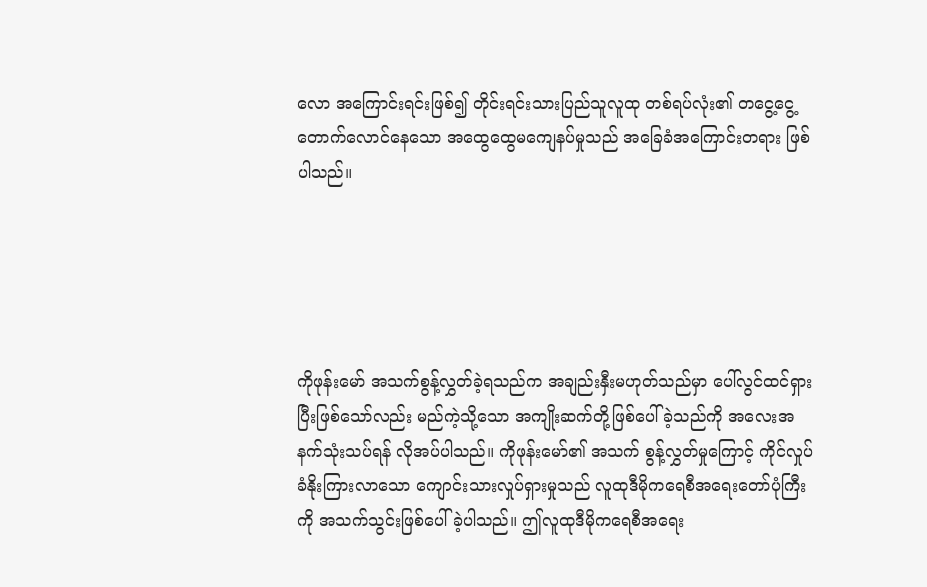လော အကြောင်းရင်းဖြစ်၍ တိုင်းရင်းသားပြည်သူလူထု တစ်ရပ်လုံး၏ တငွေ့ငွေ့တောက်လောင်နေသော အထွေထွေမကျေနပ်မှုသည် အခြေခံအကြောင်းတရား ဖြစ်ပါသည်။





ကိုဖုန်းမော် အသက်စွန့်လွှတ်ခဲ့ရသည်က အချည်းနှီးမဟုတ်သည်မှာ ပေါ်လွင်ထင်ရှားပြီးဖြစ်သော်လည်း မည်ကဲ့သို့သော အကျိုးဆက်တို့ဖြစ်ပေါ်ခဲ့သည်ကို အလေးအနက်သုံးသပ်ရန် လိုအပ်ပါသည်။ ကိုဖုန်းမော်၏ အသက် စွန့်လွှတ်မှုကြောင့် ကိုင်လှုပ်ခံနိုးကြားလာသော ကျောင်းသားလှုပ်ရှားမှုသည် လူထုဒီမိုကရေစီအရေးတော်ပုံကြီးကို အသက်သွင်းဖြစ်ပေါ်ခဲ့ပါသည်။ ဤလူထုဒီမိုကရေစီအရေး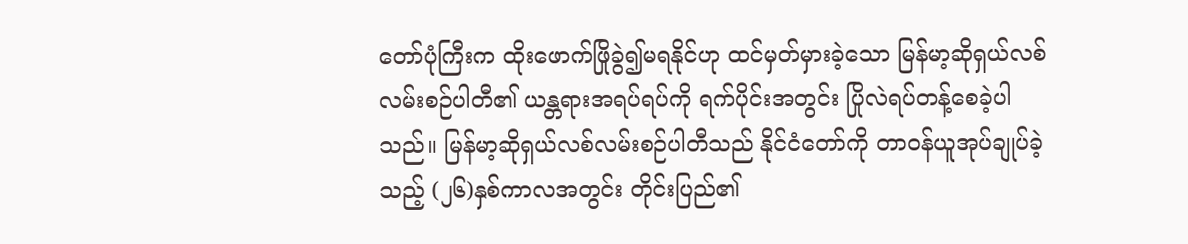တော်ပုံကြီးက ထိုးဖောက်ဖြိုခွဲ၍မရနိုင်ဟု ထင်မှတ်မှားခဲ့သော မြန်မာ့ဆိုရှယ်လစ်လမ်းစဉ်ပါတီ၏ ယန္တရားအရပ်ရပ်ကို ရက်ပိုင်းအတွင်း ပြိုလဲရပ်တန့်စေခဲ့ပါသည်။ မြန်မာ့ဆိုရှယ်လစ်လမ်းစဉ်ပါတီသည် နိုင်ငံတော်ကို တာဝန်ယူအုပ်ချုပ်ခဲ့သည့် (၂၆)နှစ်ကာလအတွင်း တိုင်းပြည်၏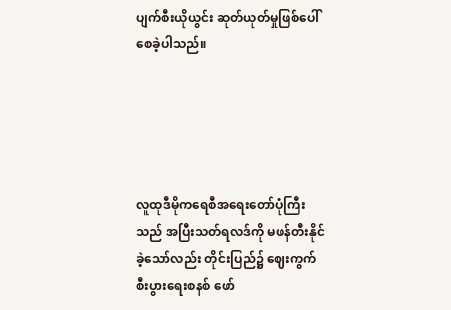ပျက်စီးယိုယွင်း ဆုတ်ယုတ်မှုဖြစ်ပေါ်စေခဲ့ပါသည်။





လူထုဒီမိုကရေစီအရေးတော်ပုံကြီးသည် အပြီးသတ်ရလဒ်ကို မဖန်တီးနိုင်ခဲ့သော်လည်း တိုင်းပြည်၌ ဈေးကွက်စီးပွားရေးစနစ် ဖော်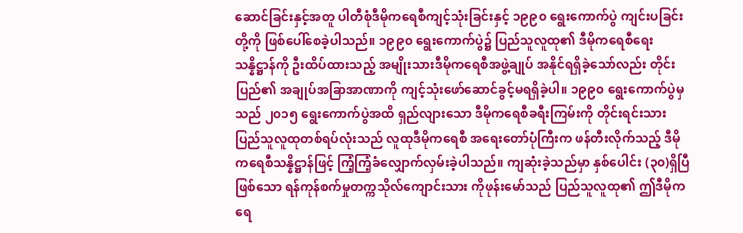ဆောင်ခြင်းနှင့်အတူ ပါတီစုံဒီမိုကရေစီကျင့်သုံးခြင်းနှင့် ၁၉၉၀ ရွေးကောက်ပွဲ ကျင်းပခြင်းတို့ကို ဖြစ်ပေါ်စေခဲ့ပါသည်။ ၁၉၉၀ ရွေးကောက်ပွဲ၌ ပြည်သူလူထု၏ ဒီမိုကရေစီရေးသန္နိဋ္ဌာန်ကို ဦးထိပ်ထားသည့် အမျိုးသားဒီမိုကရေစီအဖွဲ့ချုပ် အနိုင်ရရှိခဲ့သော်လည်း တိုင်းပြည်၏ အချုပ်အခြာအာဏာကို ကျင့်သုံးဖော်ဆောင်ခွင့်မရရှိခဲ့ပါ။ ၁၉၉၀ ရွေးကောက်ပွဲမှ သည် ၂၀၁၅ ရွေးကောက်ပွဲအထိ ရှည်လျားသော ဒီမိုကရေစီခရီးကြမ်းကို တိုင်းရင်းသား ပြည်သူလူထုတစ်ရပ်လုံးသည် လူထုဒီမိုကရေစီ အရေးတော်ပုံကြီးက ဖန်တီးလိုက်သည့် ဒီမိုကရေစီသန္နိဋ္ဌာန်ဖြင့် ကြံ့ကြံ့ခံလျှောက်လှမ်းခဲ့ပါသည်။ ကျဆုံးခဲ့သည်မှာ နှစ်ပေါင်း (၃၀)ရှိပြီဖြစ်သော ရန်ကုန်စက်မှုတက္ကသိုလ်ကျောင်းသား ကိုဖုန်းမော်သည် ပြည်သူလူထု၏ ဤဒီမိုကရေ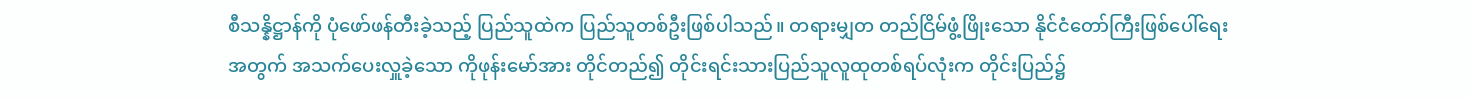စီသန္နိဋ္ဌာန်ကို ပုံဖော်ဖန်တီးခဲ့သည့် ပြည်သူထဲက ပြည်သူတစ်ဦးဖြစ်ပါသည်။ တရားမျှတ တည်ငြိမ်ဖွံ့ဖြိုးသော နိုင်ငံတော်ကြီးဖြစ်ပေါ်ရေးအတွက် အသက်ပေးလှူခဲ့သော ကိုဖုန်းမော်အား တိုင်တည်၍ တိုင်းရင်းသားပြည်သူလူထုတစ်ရပ်လုံးက တိုင်းပြည်၌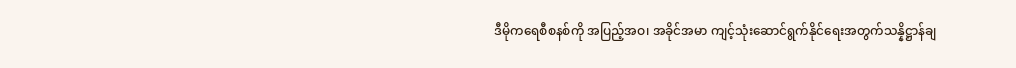ဒီမိုကရေစီစနစ်ကို အပြည့်အဝ၊ အခိုင်အမာ ကျင့်သုံးဆောင်ရွက်နိုင်ရေးအတွက်သန္နိဋ္ဌာန်ချ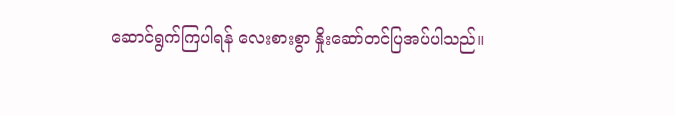ဆောင်ရွက်ကြပါရန် လေးစားစွာ နှိုးဆော်တင်ပြအပ်ပါသည်။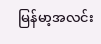မြန်မာ့အလင်း